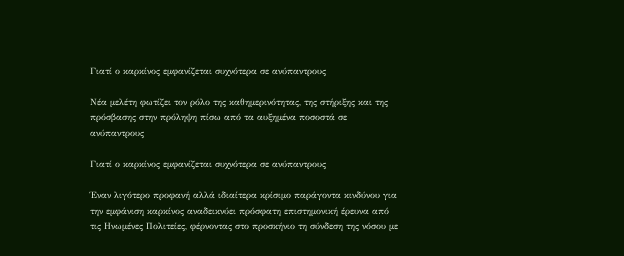Γιατί ο καρκίνος εμφανίζεται συχνότερα σε ανύπαντρους

Νέα μελέτη φωτίζει τον ρόλο της καθημερινότητας, της στήριξης και της πρόσβασης στην πρόληψη πίσω από τα αυξημένα ποσοστά σε ανύπαντρους

Γιατί ο καρκίνος εμφανίζεται συχνότερα σε ανύπαντρους

Έναν λιγότερο προφανή αλλά ιδιαίτερα κρίσιμο παράγοντα κινδύνου για την εμφάνιση καρκίνος αναδεικνύει πρόσφατη επιστημονική έρευνα από τις Ηνωμένες Πολιτείες, φέρνοντας στο προσκήνιο τη σύνδεση της νόσου με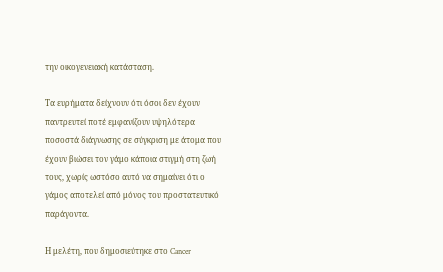την οικογενειακή κατάσταση.

Τα ευρήματα δείχνουν ότι όσοι δεν έχουν παντρευτεί ποτέ εμφανίζουν υψηλότερα ποσοστά διάγνωσης σε σύγκριση με άτομα που έχουν βιώσει τον γάμο κάποια στιγμή στη ζωή τους, χωρίς ωστόσο αυτό να σημαίνει ότι ο γάμος αποτελεί από μόνος του προστατευτικό παράγοντα.

Η μελέτη, που δημοσιεύτηκε στο Cancer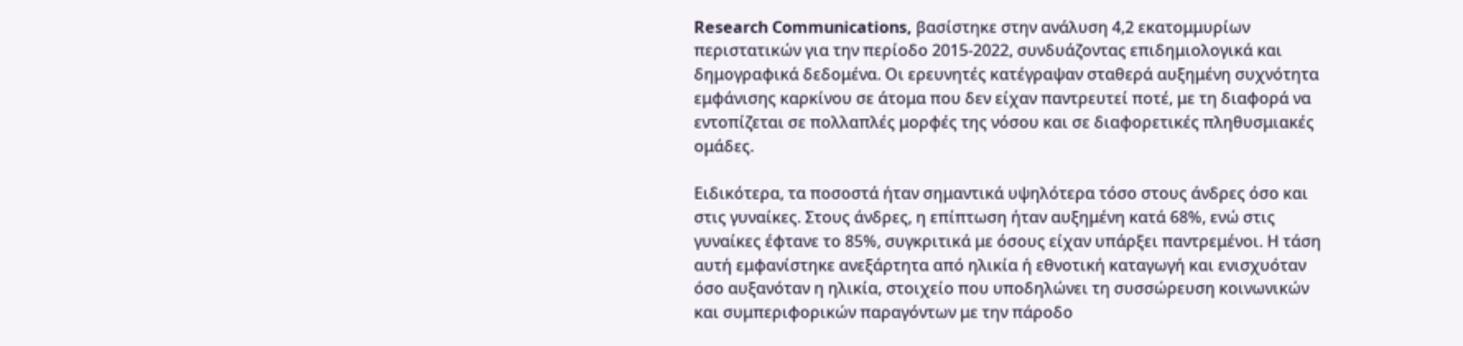Research Communications, βασίστηκε στην ανάλυση 4,2 εκατομμυρίων περιστατικών για την περίοδο 2015-2022, συνδυάζοντας επιδημιολογικά και δημογραφικά δεδομένα. Οι ερευνητές κατέγραψαν σταθερά αυξημένη συχνότητα εμφάνισης καρκίνου σε άτομα που δεν είχαν παντρευτεί ποτέ, με τη διαφορά να εντοπίζεται σε πολλαπλές μορφές της νόσου και σε διαφορετικές πληθυσμιακές ομάδες.

Ειδικότερα, τα ποσοστά ήταν σημαντικά υψηλότερα τόσο στους άνδρες όσο και στις γυναίκες. Στους άνδρες, η επίπτωση ήταν αυξημένη κατά 68%, ενώ στις γυναίκες έφτανε το 85%, συγκριτικά με όσους είχαν υπάρξει παντρεμένοι. Η τάση αυτή εμφανίστηκε ανεξάρτητα από ηλικία ή εθνοτική καταγωγή και ενισχυόταν όσο αυξανόταν η ηλικία, στοιχείο που υποδηλώνει τη συσσώρευση κοινωνικών και συμπεριφορικών παραγόντων με την πάροδο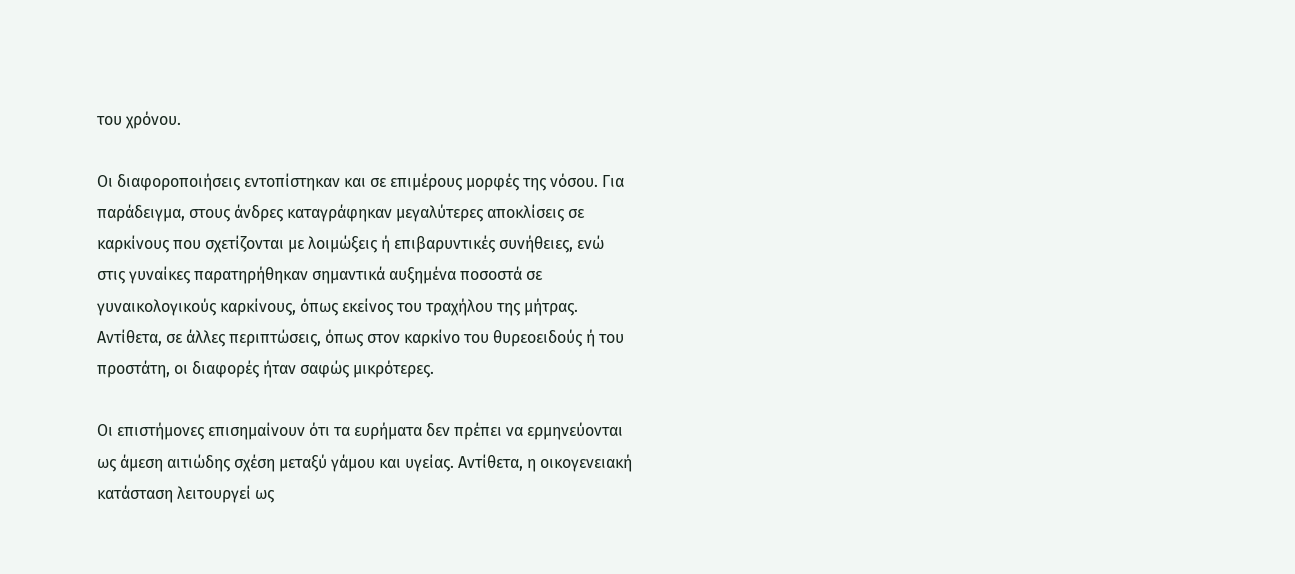του χρόνου.

Οι διαφοροποιήσεις εντοπίστηκαν και σε επιμέρους μορφές της νόσου. Για παράδειγμα, στους άνδρες καταγράφηκαν μεγαλύτερες αποκλίσεις σε καρκίνους που σχετίζονται με λοιμώξεις ή επιβαρυντικές συνήθειες, ενώ στις γυναίκες παρατηρήθηκαν σημαντικά αυξημένα ποσοστά σε γυναικολογικούς καρκίνους, όπως εκείνος του τραχήλου της μήτρας. Αντίθετα, σε άλλες περιπτώσεις, όπως στον καρκίνο του θυρεοειδούς ή του προστάτη, οι διαφορές ήταν σαφώς μικρότερες.

Οι επιστήμονες επισημαίνουν ότι τα ευρήματα δεν πρέπει να ερμηνεύονται ως άμεση αιτιώδης σχέση μεταξύ γάμου και υγείας. Αντίθετα, η οικογενειακή κατάσταση λειτουργεί ως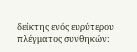δείκτης ενός ευρύτερου πλέγματος συνθηκών: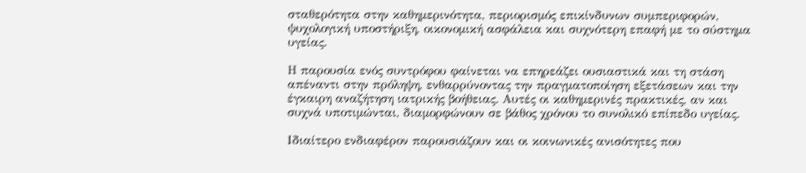σταθερότητα στην καθημερινότητα, περιορισμός επικίνδυνων συμπεριφορών, ψυχολογική υποστήριξη, οικονομική ασφάλεια και συχνότερη επαφή με το σύστημα υγείας.

Η παρουσία ενός συντρόφου φαίνεται να επηρεάζει ουσιαστικά και τη στάση απέναντι στην πρόληψη, ενθαρρύνοντας την πραγματοποίηση εξετάσεων και την έγκαιρη αναζήτηση ιατρικής βοήθειας. Αυτές οι καθημερινές πρακτικές, αν και συχνά υποτιμώνται, διαμορφώνουν σε βάθος χρόνου το συνολικό επίπεδο υγείας.

Ιδιαίτερο ενδιαφέρον παρουσιάζουν και οι κοινωνικές ανισότητες που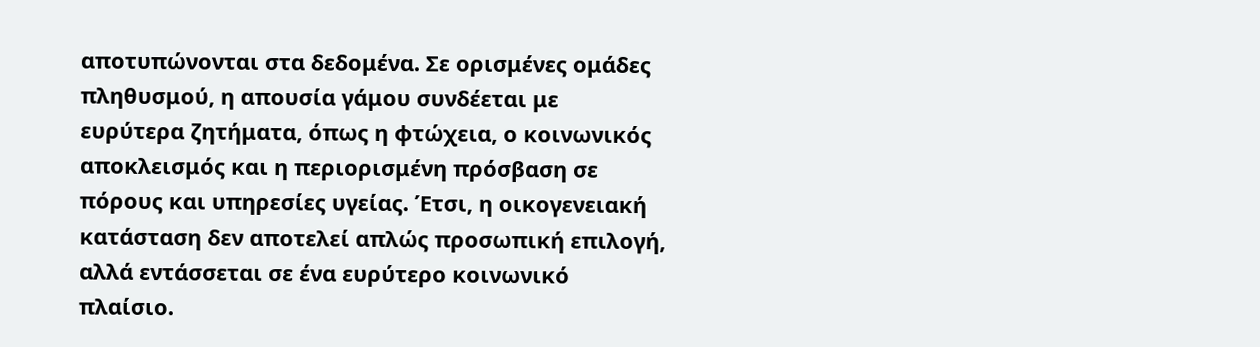αποτυπώνονται στα δεδομένα. Σε ορισμένες ομάδες πληθυσμού, η απουσία γάμου συνδέεται με ευρύτερα ζητήματα, όπως η φτώχεια, ο κοινωνικός αποκλεισμός και η περιορισμένη πρόσβαση σε πόρους και υπηρεσίες υγείας. Έτσι, η οικογενειακή κατάσταση δεν αποτελεί απλώς προσωπική επιλογή, αλλά εντάσσεται σε ένα ευρύτερο κοινωνικό πλαίσιο.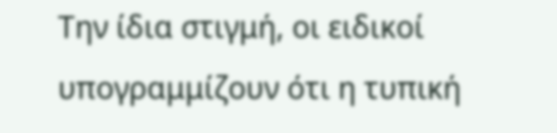Την ίδια στιγμή, οι ειδικοί υπογραμμίζουν ότι η τυπική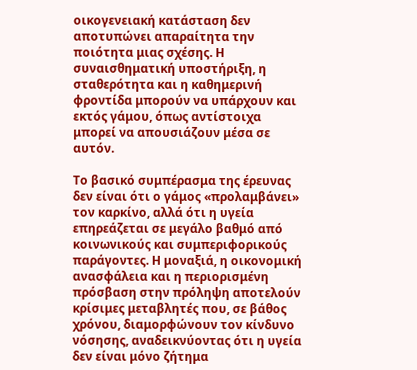οικογενειακή κατάσταση δεν αποτυπώνει απαραίτητα την ποιότητα μιας σχέσης. Η συναισθηματική υποστήριξη, η σταθερότητα και η καθημερινή φροντίδα μπορούν να υπάρχουν και εκτός γάμου, όπως αντίστοιχα μπορεί να απουσιάζουν μέσα σε αυτόν.

Το βασικό συμπέρασμα της έρευνας δεν είναι ότι ο γάμος «προλαμβάνει» τον καρκίνο, αλλά ότι η υγεία επηρεάζεται σε μεγάλο βαθμό από κοινωνικούς και συμπεριφορικούς παράγοντες. Η μοναξιά, η οικονομική ανασφάλεια και η περιορισμένη πρόσβαση στην πρόληψη αποτελούν κρίσιμες μεταβλητές που, σε βάθος χρόνου, διαμορφώνουν τον κίνδυνο νόσησης, αναδεικνύοντας ότι η υγεία δεν είναι μόνο ζήτημα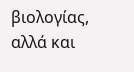βιολογίας, αλλά και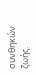συνθηκών ζωής.